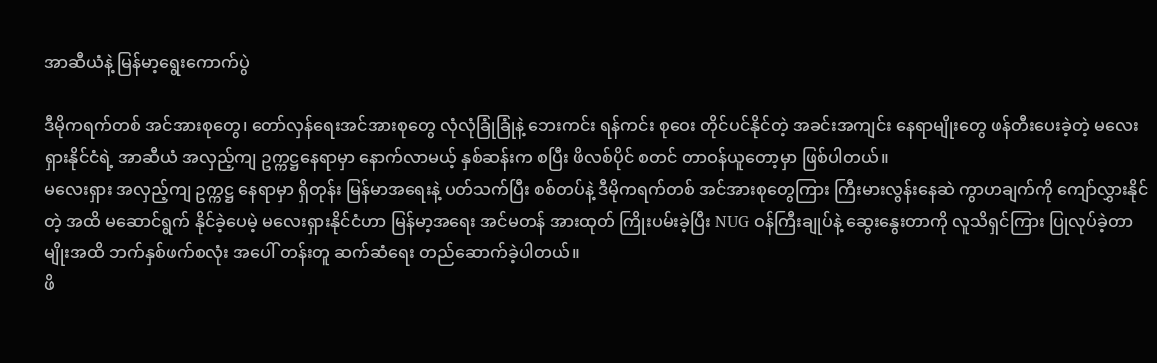အာဆီယံနဲ့ မြန်မာ့ရွေးကောက်ပွဲ

ဒီမိုကရက်တစ် အင်အားစုတွေ၊ တော်လှန်ရေးအင်အားစုတွေ လုံလုံခြုံခြုံနဲ့ ဘေးကင်း ရန်ကင်း စုဝေး တိုင်ပင်နိုင်တဲ့ အခင်းအကျင်း နေရာမျိုးတွေ ဖန်တီးပေးခဲ့တဲ့ မလေးရှားနိုင်ငံရဲ့ အာဆီယံ အလှည့်ကျ ဥက္ကဋ္ဌနေရာမှာ နောက်လာမယ့် နှစ်ဆန်းက စပြီး ဖိလစ်ပိုင် စတင် တာဝန်ယူတော့မှာ ဖြစ်ပါတယ်။
မလေးရှား အလှည့်ကျ ဥက္ကဋ္ဌ နေရာမှာ ရှိတုန်း မြန်မာအရေးနဲ့ ပတ်သက်ပြီး စစ်တပ်နဲ့ ဒီမိုကရက်တစ် အင်အားစုတွေကြား ကြီးမားလွန်းနေဆဲ ကွာဟချက်ကို ကျော်လွှားနိုင်တဲ့ အထိ မဆောင်ရွက် နိုင်ခဲ့ပေမဲ့ မလေးရှားနိုင်ငံဟာ မြန်မာ့အရေး အင်မတန် အားထုတ် ကြိုးပမ်းခဲ့ပြီး NUG ဝန်ကြီးချုပ်နဲ့ ဆွေးနွေးတာကို လူသိရှင်ကြား ပြုလုပ်ခဲ့တာမျိုးအထိ ဘက်နှစ်ဖက်စလုံး အပေါ် တန်းတူ ဆက်ဆံရေး တည်ဆောက်ခဲ့ပါတယ်။
ဖိ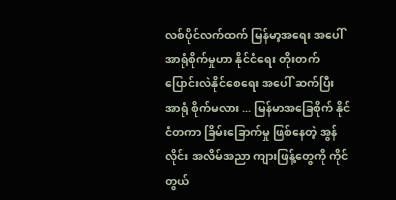လစ်ပိုင်လက်ထက် မြန်မာ့အရေး အပေါ် အာရုံစိုက်မှုဟာ နိုင်ငံရေး တိုးတက်ပြောင်းလဲနိုင်စေရေး အပေါ် ဆက်ပြီး အာရုံ စိုက်မလား ... မြန်မာအခြေစိုက် နိုင်ငံတကာ ခြိမ်းခြောက်မှု ဖြစ်နေတဲ့ အွန်လိုင်း အလိမ်အညာ ကျားဖြန့်တွေကို ကိုင်တွယ်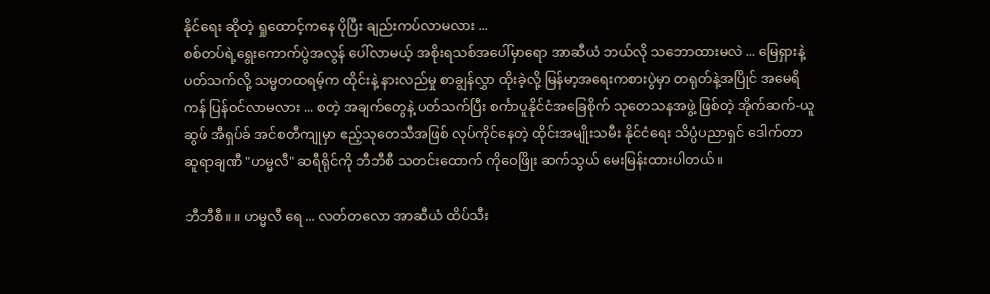နိုင်ရေး ဆိုတဲ့ ရှုထောင့်ကနေ ပိုပြီး ချည်းကပ်လာမလား ...
စစ်တပ်ရဲ့ရွေးကောက်ပွဲအလွန် ပေါ်လာမယ့် အစိုးရသစ်အပေါ်မှာရော အာဆီယံ ဘယ်လို သဘောထားမလဲ ... မြေရှားနဲ့ပတ်သက်လို့ သမ္မတထရမ့်က ထိုင်းနဲ့ နားလည်မှု စာချွန်လွှာ ထိုးခဲ့လို့ မြန်မာ့အရေးကစားပွဲမှာ တရုတ်နဲ့အပြိုင် အမေရိကန် ပြန်ဝင်လာမလား ... စတဲ့ အချက်တွေနဲ့ ပတ်သက်ပြီး စင်္ကာပူနိုင်ငံအခြေစိုက် သုတေသနအဖွဲ့ ဖြစ်တဲ့ အိုက်ဆက်-ယူဆွဖ် အီရှပ်ခ် အင်စတီကျုမှာ ဧည့်သုတေသီအဖြစ် လုပ်ကိုင်နေတဲ့ ထိုင်းအမျိုးသမီး နိုင်ငံရေး သိပ္ပံပညာရှင် ဒေါက်တာ ဆူရာချဏီ "ဟမ္မလီ" ဆရီရိုင်ကို ဘီဘီစီ သတင်းထောက် ကိုဝေဖြိုး ဆက်သွယ် မေးမြန်းထားပါတယ်။

ဘီဘီစီ။ ။ ဟမ္မလီ ရေ ... လတ်တလော အာဆီယံ ထိပ်သီး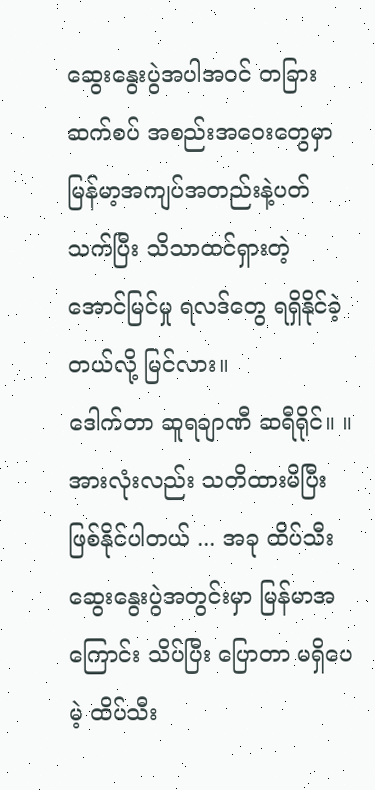ဆွေးနွေးပွဲအပါအဝင် တခြား ဆက်စပ် အစည်းအဝေးတွေမှာ မြန်မာ့အကျပ်အတည်းနဲ့ပတ်သက်ပြီး သိသာထင်ရှားတဲ့ အောင်မြင်မှု ရလဒ်တွေ ရရှိနိုင်ခဲ့တယ်လို့ မြင်လား။
ဒေါက်တာ ဆူရချာဏီ ဆရီရိုင်။ ။ အားလုံးလည်း သတိထားမိပြီး ဖြစ်နိုင်ပါတယ် ... အခု ထိပ်သီးဆွေးနွေးပွဲအတွင်းမှာ မြန်မာအကြောင်း သိပ်ပြီး ပြောတာ မရှိပေမဲ့ ထိပ်သီး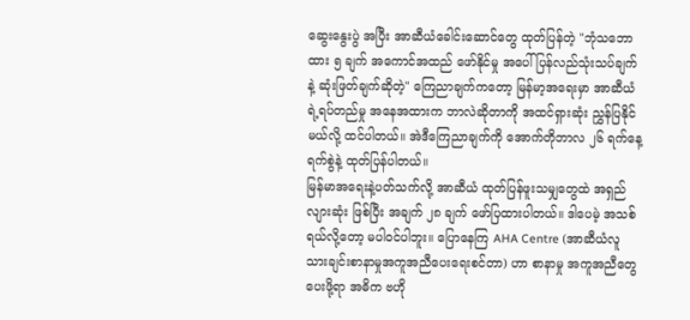ဆွေးနွေးပွဲ အပြီး အာဆီယံခေါင်းဆောင်တွေ ထုတ်ပြန်တဲ့ "ဘုံသဘောထား ၅ ချက် အကောင်အထည် ဖော်နိုင်မှု အပေါ် ပြန်လည်သုံးသပ်ချက်နဲ့ ဆုံးဖြတ်ချက်ဆိုတဲ့" ကြေညာချက်ကတော့ မြန်မာ့အရေးမှာ အာဆီယံရဲ့ရပ်တည်မှု အနေအထားက ဘာလဲဆိုတာကို အထင်ရှားဆုံး ညွှန်ပြနိုင်မယ်လို့ ထင်ပါတယ်။ အဲဒီကြေညာချက်ကို အောက်တိုဘာလ ၂၆ ရက်နေ့ ရက်စွဲနဲ့ ထုတ်ပြန်ပါတယ်။
မြန်မာအရေးနဲ့ပတ်သက်လို့ အာဆီယံ ထုတ်ပြန်ဖူးသမျှတွေထဲ အရှည်လျားဆုံး ဖြစ်ပြီး အချက် ၂၈ ချက် ဖော်ပြထားပါတယ်။ ဒါပေမဲ့ အသစ်ရယ်လို့တော့ မပါဝင်ပါဘူး။ ပြောနေကြ AHA Centre (အာဆီယံလူသားချင်းစာနာမှုအကူအညီပေးရေးစင်တာ) ဟာ စာနာမှု အကူအညီတွေ ပေးဖို့ရာ အဓိက ဗဟို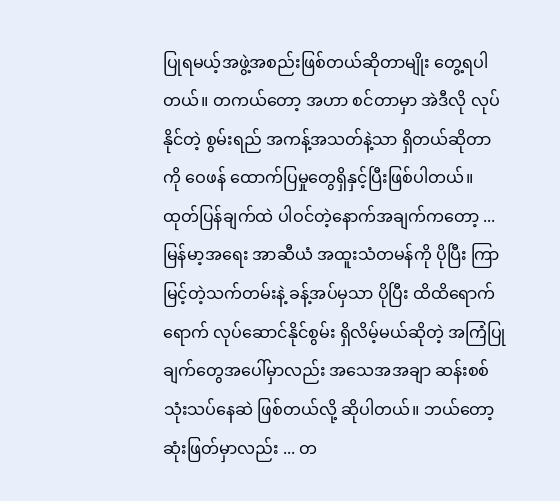ပြုရမယ့်အဖွဲ့အစည်းဖြစ်တယ်ဆိုတာမျိုး တွေ့ရပါတယ်။ တကယ်တော့ အဟာ စင်တာမှာ အဲဒီလို လုပ်နိုင်တဲ့ စွမ်းရည် အကန့်အသတ်နဲ့သာ ရှိတယ်ဆိုတာကို ဝေဖန် ထောက်ပြမှုတွေရှိနှင့်ပြီးဖြစ်ပါတယ်။
ထုတ်ပြန်ချက်ထဲ ပါဝင်တဲ့နောက်အချက်ကတော့ ... မြန်မာ့အရေး အာဆီယံ အထူးသံတမန်ကို ပိုပြီး ကြာမြင့်တဲ့သက်တမ်းနဲ့ ခန့်အပ်မှသာ ပိုပြီး ထိထိရောက်ရောက် လုပ်ဆောင်နိုင်စွမ်း ရှိလိမ့်မယ်ဆိုတဲ့ အကြံပြုချက်တွေအပေါ်မှာလည်း အသေအအချာ ဆန်းစစ် သုံးသပ်နေဆဲ ဖြစ်တယ်လို့ ဆိုပါတယ်။ ဘယ်တော့ ဆုံးဖြတ်မှာလည်း ... တ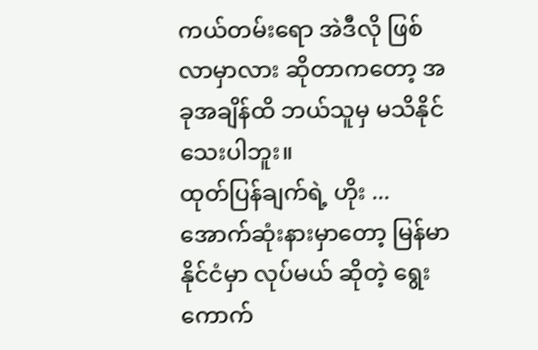ကယ်တမ်းရော အဲဒီလို ဖြစ်လာမှာလား ဆိုတာကတော့ အခုအချိန်ထိ ဘယ်သူမှ မသိနိုင်သေးပါဘူး။
ထုတ်ပြန်ချက်ရဲ့ ဟိုး ... အောက်ဆုံးနားမှာတော့ မြန်မာနိုင်ငံမှာ လုပ်မယ် ဆိုတဲ့ ရွေးကောက်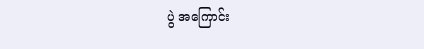ပွဲ အကြောင်း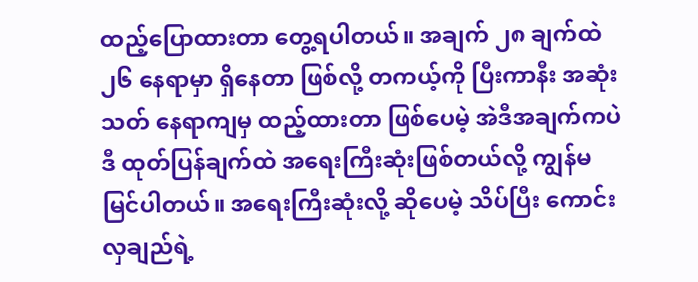ထည့်ပြောထားတာ တွေ့ရပါတယ်။ အချက် ၂၈ ချက်ထဲ ၂၆ နေရာမှာ ရှိနေတာ ဖြစ်လို့ တကယ့်ကို ပြီးကာနီး အဆုံးသတ် နေရာကျမှ ထည့်ထားတာ ဖြစ်ပေမဲ့ အဲဒီအချက်ကပဲ ဒီ ထုတ်ပြန်ချက်ထဲ အရေးကြီးဆုံးဖြစ်တယ်လို့ ကျွန်မ မြင်ပါတယ်။ အရေးကြီးဆုံးလို့ ဆိုပေမဲ့ သိပ်ပြီး ကောင်းလှချည်ရဲ့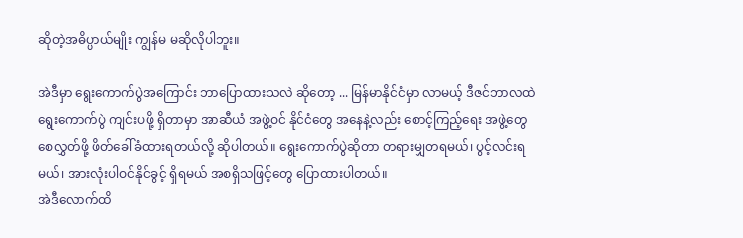ဆိုတဲ့အဓိပ္ပာယ်မျိုး ကျွန်မ မဆိုလိုပါဘူး။

အဲဒီမှာ ရွေးကောက်ပွဲအကြောင်း ဘာပြောထားသလဲ ဆိုတော့ ... မြန်မာနိုင်ငံမှာ လာမယ့် ဒီဇင်ဘာလထဲ ရွေးကောက်ပွဲ ကျင်းပဖို့ ရှိတာမှာ အာဆီယံ အဖွဲ့ဝင် နိုင်ငံတွေ အနေနဲ့လည်း စောင့်ကြည့်ရေး အဖွဲ့တွေ စေလွှတ်ဖို့ ဖိတ်ခေါ်ခံထားရတယ်လို့ ဆိုပါတယ်။ ရွေးကောက်ပွဲဆိုတာ တရားမျှတရမယ်၊ ပွင့်လင်းရမယ်၊ အားလုံးပါဝင်နိုင်ခွင့် ရှိရမယ် အစရှိသဖြင့်တွေ ပြောထားပါတယ်။
အဲဒီလောက်ထိ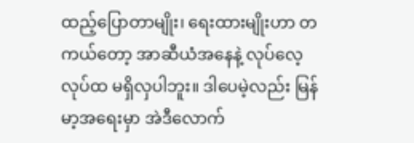ထည့်ပြောတာမျိုး၊ ရေးထားမျိုးဟာ တကယ်တော့ အာဆီယံအနေနဲ့ လုပ်လေ့လုပ်ထ မရှိလှပါဘူး။ ဒါပေမဲ့လည်း မြန်မာ့အရေးမှာ အဲဒီလောက်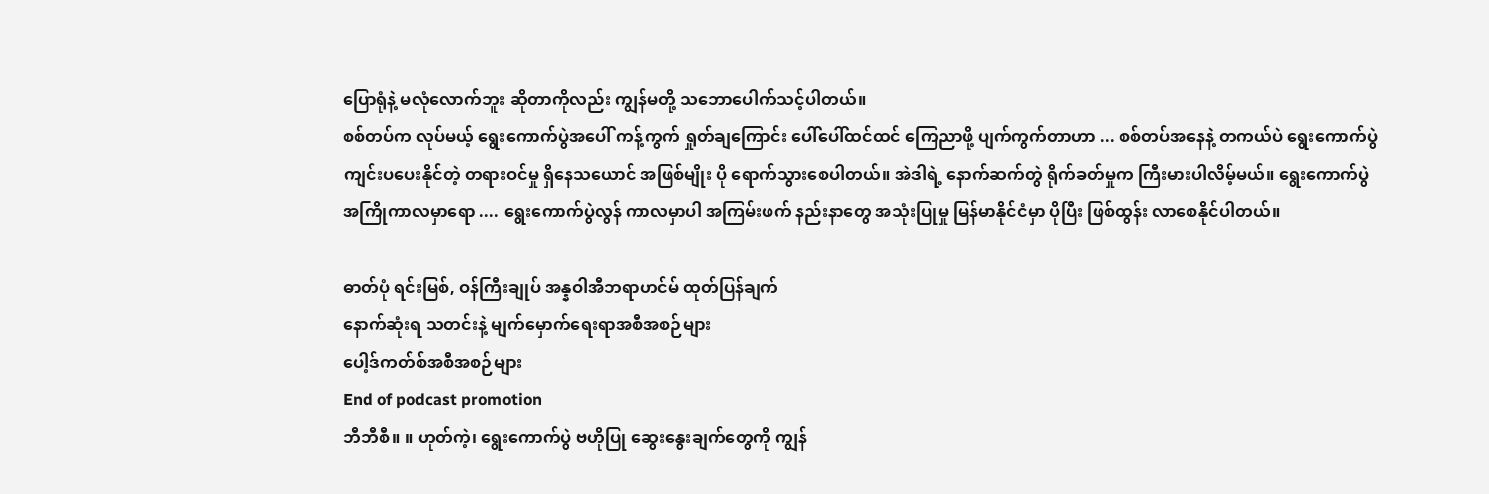ပြောရုံနဲ့ မလုံလောက်ဘူး ဆိုတာကိုလည်း ကျွန်မတို့ သဘောပေါက်သင့်ပါတယ်။
စစ်တပ်က လုပ်မယ့် ရွေးကောက်ပွဲအပေါ် ကန့်ကွက် ရှုတ်ချကြောင်း ပေါ်ပေါ်ထင်ထင် ကြေညာဖို့ ပျက်ကွက်တာဟာ ... စစ်တပ်အနေနဲ့ တကယ်ပဲ ရွေးကောက်ပွဲ ကျင်းပပေးနိုင်တဲ့ တရားဝင်မှု ရှိနေသယောင် အဖြစ်မျိုး ပို ရောက်သွားစေပါတယ်။ အဲဒါရဲ့ နောက်ဆက်တွဲ ရိုက်ခတ်မှုက ကြီးမားပါလိမ့်မယ်။ ရွေးကောက်ပွဲ အကြိုကာလမှာရော .... ရွေးကောက်ပွဲလွန် ကာလမှာပါ အကြမ်းဖက် နည်းနာတွေ အသုံးပြုမှု မြန်မာနိုင်ငံမှာ ပိုပြီး ဖြစ်ထွန်း လာစေနိုင်ပါတယ်။

ဓာတ်ပုံ ရင်းမြစ်, ဝန်ကြီးချုပ် အန္နဝါအီဘရာဟင်မ် ထုတ်ပြန်ချက်
နောက်ဆုံးရ သတင်းနဲ့ မျက်မှောက်ရေးရာအစီအစဉ်များ
ပေါ့ဒ်ကတ်စ်အစီအစဉ်များ
End of podcast promotion
ဘီဘီစီ။ ။ ဟုတ်ကဲ့၊ ရွေးကောက်ပွဲ ဗဟိုပြု ဆွေးနွေးချက်တွေကို ကျွန်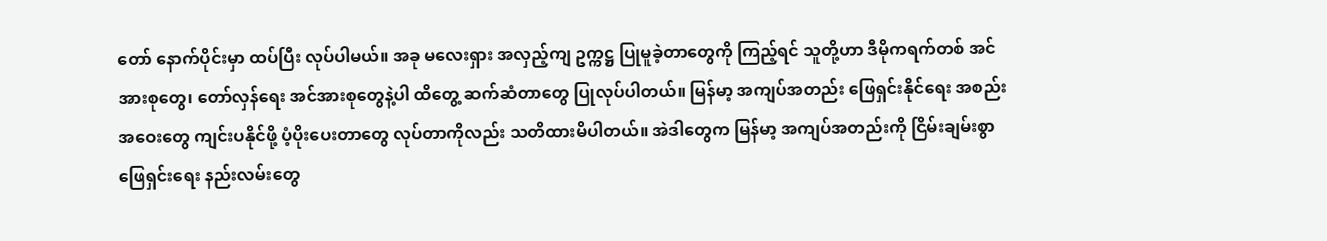တော် နောက်ပိုင်းမှာ ထပ်ပြီး လုပ်ပါမယ်။ အခု မလေးရှား အလှည့်ကျ ဥက္ကဋ္ဌ ပြုမူခဲ့တာတွေကို ကြည့်ရင် သူတို့ဟာ ဒီမိုကရက်တစ် အင်အားစုတွေ၊ တော်လှန်ရေး အင်အားစုတွေနဲ့ပါ ထိတွေ့ ဆက်ဆံတာတွေ ပြုလုပ်ပါတယ်။ မြန်မာ့ အကျပ်အတည်း ဖြေရှင်းနိုင်ရေး အစည်းအဝေးတွေ ကျင်းပနိုင်ဖို့ ပံ့ပိုးပေးတာတွေ လုပ်တာကိုလည်း သတိထားမိပါတယ်။ အဲဒါတွေက မြန်မာ့ အကျပ်အတည်းကို ငြိမ်းချမ်းစွာ ဖြေရှင်းရေး နည်းလမ်းတွေ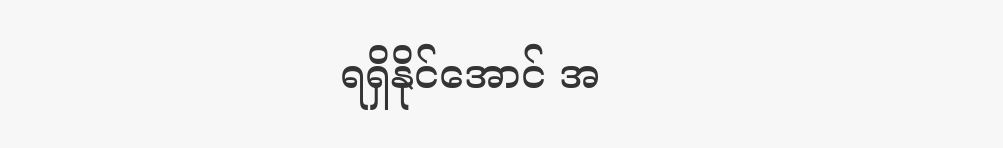ရရှိနိုင်အောင် အ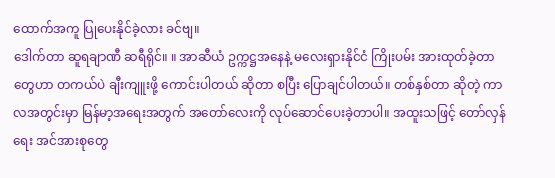ထောက်အကူ ပြုပေးနိုင်ခဲ့လား ခင်ဗျ။
ဒေါက်တာ ဆူရချာဏီ ဆရီရိုင်။ ။ အာဆီယံ ဥက္ကဋ္ဌအနေနဲ့ မလေးရှားနိုင်ငံ ကြိုးပမ်း အားထုတ်ခဲ့တာတွေဟာ တကယ်ပဲ ချီးကျူးဖို့ ကောင်းပါတယ် ဆိုတာ စပြီး ပြောချင်ပါတယ်။ တစ်နှစ်တာ ဆိုတဲ့ ကာလအတွင်းမှာ မြန်မာ့အရေးအတွက် အတော်လေးကို လုပ်ဆောင်ပေးခဲ့တာပါ။ အထူးသဖြင့် တော်လှန်ရေး အင်အားစုတွေ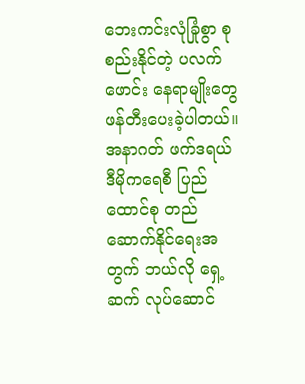ဘေးကင်းလုံခြုံစွာ စုစည်းနိုင်တဲ့ ပလက်ဖောင်း နေရာမျိုးတွေ ဖန်တီးပေးခဲ့ပါတယ်။
အနာဂတ် ဖက်ဒရယ် ဒီမိုကရေစီ ပြည်ထောင်စု တည်ဆောက်နိုင်ရေးအတွက် ဘယ်လို ရှေ့ဆက် လုပ်ဆောင်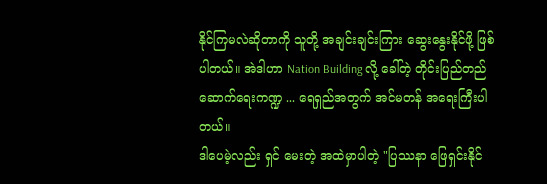နိုင်ကြမလဲဆိုတာကို သူတို့ အချင်းချင်းကြား ဆွေးနွေးနိုင်ဖို့ ဖြစ်ပါတယ်။ အဲဒါဟာ Nation Building လို့ ခေါ်တဲ့ တိုင်းပြည်တည်ဆောက်ရေးကဏ္ဍ ... ရေရှည်အတွက် အင်မတန် အရေးကြီးပါတယ်။
ဒါပေမဲ့လည်း ရှင် မေးတဲ့ အထဲမှာပါတဲ့ "ပြဿနာ ဖြေရှင်းနိုင်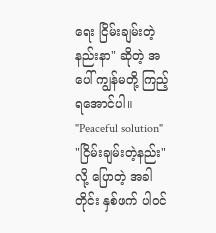ရေး ငြိမ်းချမ်းတဲ့ နည်းနာ" ဆိုတဲ့ အပေါ် ကျွန်မတို့ ကြည့်ရအောင်ပါ။ "Peaceful solution" "ငြိမ်းချမ်းတဲ့နည်း" လို့ ပြောတဲ့ အခါတိုင်း နှစ်ဖက် ပါဝင်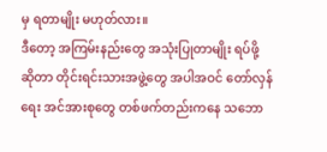မှ ရတာမျိုး မဟုတ်လား။
ဒီတော့ အကြမ်းနည်းတွေ အသုံးပြုတာမျိုး ရပ်ဖို့ ဆိုတာ တိုင်းရင်းသားအဖွဲ့တွေ အပါအဝင် တော်လှန်ရေး အင်အားစုတွေ တစ်ဖက်တည်းကနေ သဘော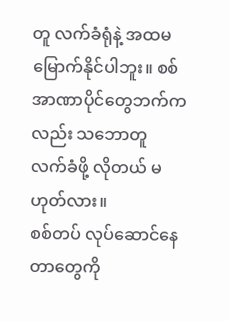တူ လက်ခံရုံနဲ့ အထမမြောက်နိုင်ပါဘူး။ စစ်အာဏာပိုင်တွေဘက်ကလည်း သဘောတူ လက်ခံဖို့ လိုတယ် မဟုတ်လား။
စစ်တပ် လုပ်ဆောင်နေတာတွေကို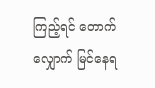ကြည့်ရင် တောက်လျှောက် မြင်နေရ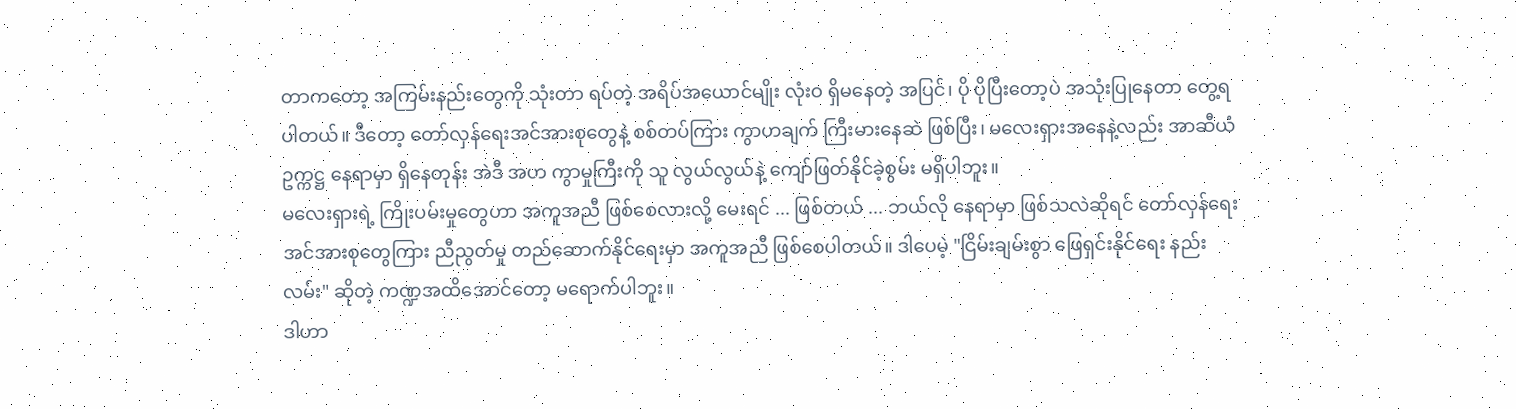တာကတော့ အကြမ်းနည်းတွေကို သုံးတာ ရပ်တဲ့ အရိပ်အယောင်မျိုး လုံးဝ ရှိမနေတဲ့ အပြင်၊ ပို ပိုပြီးတော့ပဲ အသုံးပြုနေတာ တွေ့ရပါတယ်။ ဒီတော့ တော်လှန်ရေးအင်အားစုတွေနဲ့ စစ်တပ်ကြား ကွာဟချက် ကြီးမားနေဆဲ ဖြစ်ပြီး၊ မလေးရှားအနေနဲ့လည်း အာဆီယံဥက္ကဋ္ဌ နေရာမှာ ရှိနေတုန်း အဲဒီ အဟ ကွာမှုကြီးကို သူ လွယ်လွယ်နဲ့ ကျော်ဖြတ်နိုင်ခဲ့စွမ်း မရှိပါဘူး။
မလေးရှားရဲ့ ကြိုးပမ်းမှုတွေဟာ အကူအညီ ဖြစ်စေလားလို့ မေးရင် ... ဖြစ်တယ် ... ဘယ်လို နေရာမှာ ဖြစ်သလဲဆိုရင် တော်လှန်ရေး အင်အားစုတွေကြား ညီညွတ်မှု တည်ဆောက်နိုင်ရေးမှာ အကူအညီ ဖြစ်စေပါတယ်။ ဒါပေမဲ့ "ငြိမ်းချမ်းစွာ ဖြေရှင်းနိုင်ရေး နည်းလမ်း" ဆိုတဲ့ ကဏ္ဍအထိအောင်တော့ မရောက်ပါဘူး။
ဒါဟာ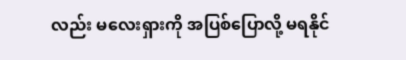လည်း မလေးရှားကို အပြစ်ပြောလို့ မရနိုင်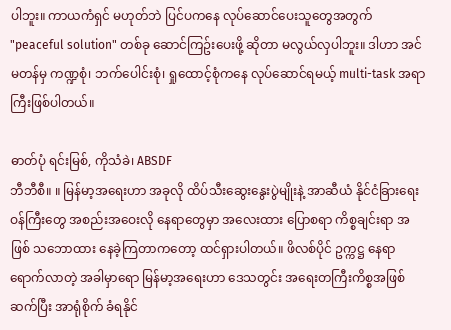ပါဘူး။ ကာယကံရှင် မဟုတ်ဘဲ ပြင်ပကနေ လုပ်ဆောင်ပေးသူတွေအတွက် "peaceful solution" တစ်ခု ဆောင်ကြဥ်းပေးဖို့ ဆိုတာ မလွယ်လှပါဘူး။ ဒါဟာ အင်မတန်မှ ကဏ္ဍစုံ၊ ဘက်ပေါင်းစုံ၊ ရှုထောင့်စုံကနေ လုပ်ဆောင်ရမယ့် multi-task အရာကြီးဖြစ်ပါတယ်။

ဓာတ်ပုံ ရင်းမြစ်, ကိုသံခဲ၊ ABSDF
ဘီဘီစီ။ ။ မြန်မာ့အရေးဟာ အခုလို ထိပ်သီးဆွေးနွေးပွဲမျိုးနဲ့ အာဆီယံ နိုင်ငံခြားရေး ဝန်ကြီးတွေ အစည်းအဝေးလို နေရာတွေမှာ အလေးထား ပြောစရာ ကိစ္စချင်းရာ အဖြစ် သဘောထား နေခဲ့ကြတာကတော့ ထင်ရှားပါတယ်။ ဖိလစ်ပိုင် ဥက္ကဋ္ဌ နေရာ ရောက်လာတဲ့ အခါမှာရော မြန်မာ့အရေးဟာ ဒေသတွင်း အရေးတကြီးကိစ္စအဖြစ် ဆက်ပြီး အာရုံစိုက် ခံရနိုင်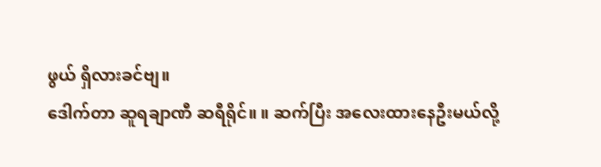ဖွယ် ရှိလားခင်ဗျ။
ဒေါက်တာ ဆူရချာဏီ ဆရီရိုင်။ ။ ဆက်ပြီး အလေးထားနေဦးမယ်လို့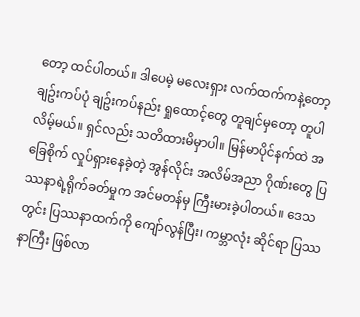တော့ ထင်ပါတယ်။ ဒါပေမဲ့ မလေးရှား လက်ထက်ကနဲ့တော့ ချဥ်းကပ်ပုံ ချဥ်းကပ်နည်း ရှုထောင့်တွေ တူချင်မှတော့ တူပါလိမ့်မယ်။ ရှင်လည်း သတိထားမိမှာပါ။ မြန်မာပိုင်နက်ထဲ အခြေစိုက် လှုပ်ရှားနေခဲ့တဲ့ အွန်လိုင်း အလိမ်အညာ ဂိုဏ်းတွေ ပြဿနာရဲ့ရိုက်ခတ်မှုက အင်မတန်မှ ကြီးမားခဲ့ပါတယ်။ ဒေသတွင်း ပြဿနာထက်ကို ကျော်လွန်ပြီး၊ ကမ္ဘာလုံး ဆိုင်ရာ ပြဿနာကြီး ဖြစ်လာ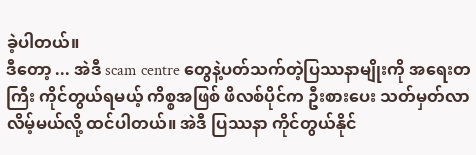ခဲ့ပါတယ်။
ဒီတော့ ... အဲဒီ scam centre တွေနဲ့ပတ်သက်တဲ့ပြဿနာမျိုးကို အရေးတကြီး ကိုင်တွယ်ရမယ့် ကိစ္စအဖြစ် ဖိလစ်ပိုင်က ဦးစားပေး သတ်မှတ်လာလိမ့်မယ်လို့ ထင်ပါတယ်။ အဲဒီ ပြဿနာ ကိုင်တွယ်နိုင်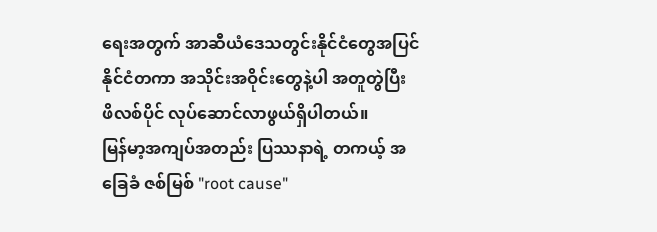ရေးအတွက် အာဆီယံဒေသတွင်းနိုင်ငံတွေအပြင် နိုင်ငံတကာ အသိုင်းအဝိုင်းတွေနဲ့ပါ အတူတွဲပြီး ဖိလစ်ပိုင် လုပ်ဆောင်လာဖွယ်ရှိပါတယ်။
မြန်မာ့အကျပ်အတည်း ပြဿနာရဲ့ တကယ့် အခြေခံ ဇစ်မြစ် "root cause"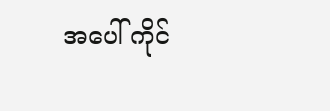အပေါ် ကိုင်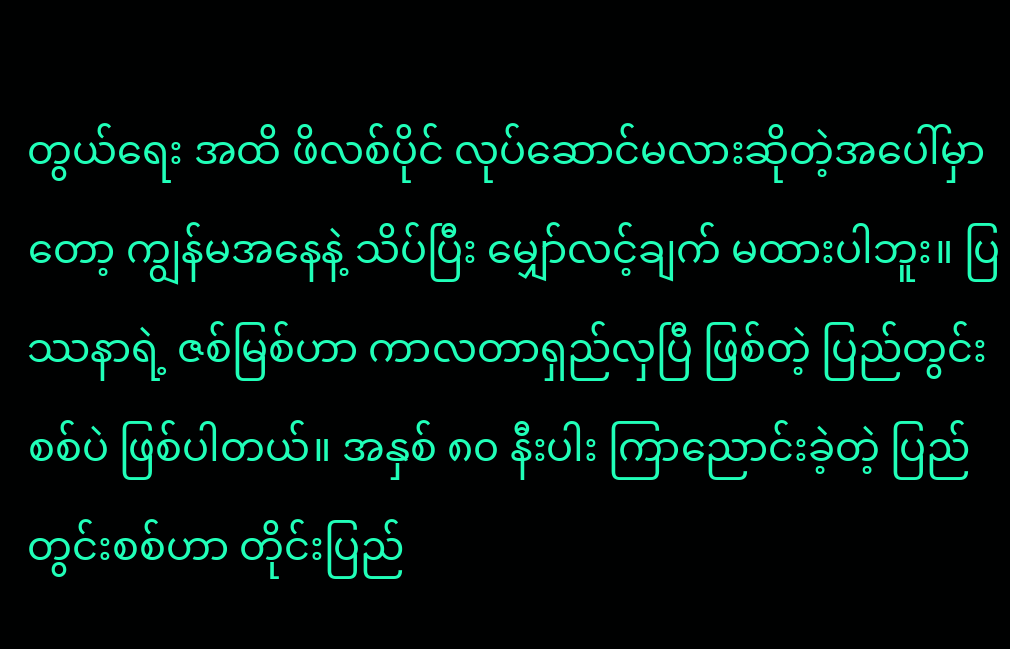တွယ်ရေး အထိ ဖိလစ်ပိုင် လုပ်ဆောင်မလားဆိုတဲ့အပေါ်မှာတော့ ကျွန်မအနေနဲ့ သိပ်ပြီး မျှော်လင့်ချက် မထားပါဘူး။ ပြဿနာရဲ့ ဇစ်မြစ်ဟာ ကာလတာရှည်လှပြီ ဖြစ်တဲ့ ပြည်တွင်းစစ်ပဲ ဖြစ်ပါတယ်။ အနှစ် ၈၀ နီးပါး ကြာညောင်းခဲ့တဲ့ ပြည်တွင်းစစ်ဟာ တိုင်းပြည်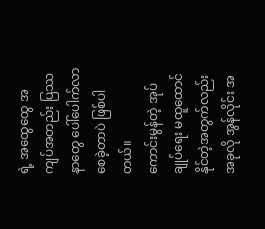ရဲ့ အထွေထွေ အကျပ်အတည်း ပြဿနာတွေ ပေါ်ပေါက်လာစေခဲ့တာပဲ ဖြစ်ပါတယ်။
ကောင်းမွန်တဲ့ အုပ်ချုပ်ရေး မထူထောင်နိုင်တဲ့အတွက်လည်း အခုလို အွန်လိုင်း အ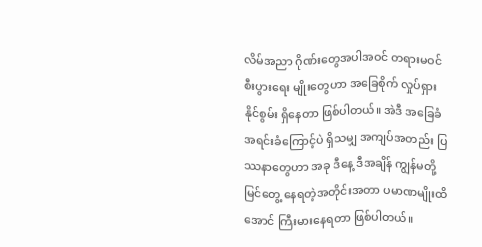လိမ်အညာ ဂိုဏ်းတွေအပါအဝင် တရားမဝင် စီးပွားရေး မျိုးတွေဟာ အခြေစိုက် လှုပ်ရှားနိုင်စွမ်း ရှိနေတာ ဖြစ်ပါတယ်။ အဲဒီ အခြေခံ အရင်းခံကြောင့်ပဲ ရှိသမျှ အကျပ်အတည်း ပြဿနာတွေဟာ အခု ဒီနေ့ ဒီအချိန် ကျွန်မတို့ မြင်တွေ့ နေရတဲ့အတိုင်းအတာ ပမာဏမျိုးထိအောင် ကြီးမားနေရတာ ဖြစ်ပါတယ်။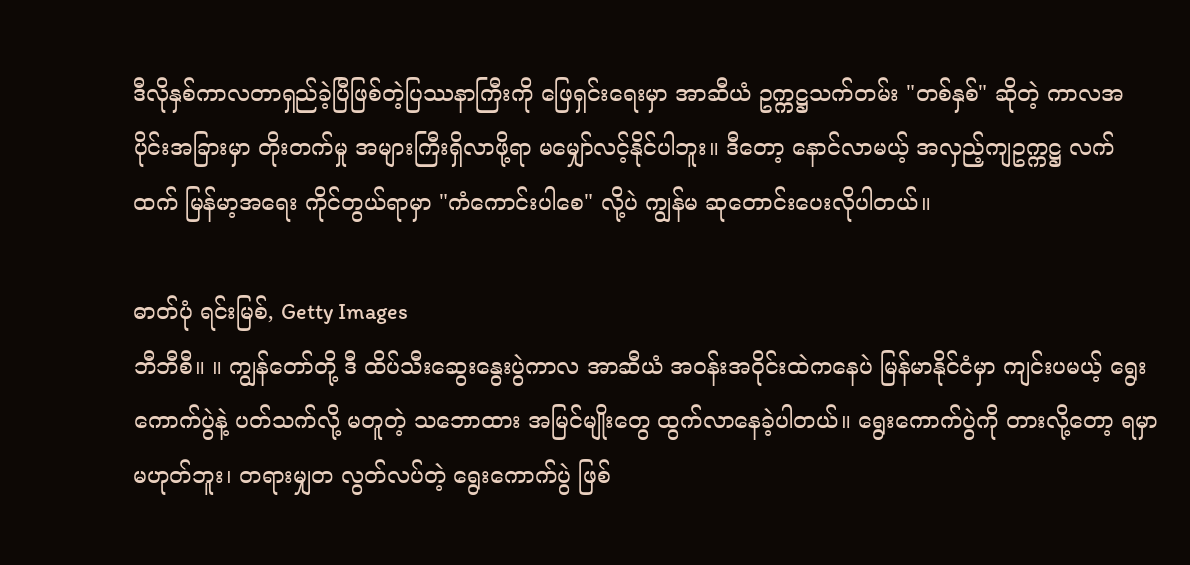ဒီလိုနှစ်ကာလတာရှည်ခဲ့ပြီဖြစ်တဲ့ပြဿနာကြီးကို ဖြေရှင်းရေးမှာ အာဆီယံ ဥက္ကဋ္ဌသက်တမ်း "တစ်နှစ်" ဆိုတဲ့ ကာလအပိုင်းအခြားမှာ တိုးတက်မှု အများကြီးရှိလာဖို့ရာ မမျှော်လင့်နိုင်ပါဘူး။ ဒီတော့ နောင်လာမယ့် အလှည့်ကျဥက္ကဋ္ဌ လက်ထက် မြန်မာ့အရေး ကိုင်တွယ်ရာမှာ "ကံကောင်းပါစေ" လို့ပဲ ကျွန်မ ဆုတောင်းပေးလိုပါတယ်။

ဓာတ်ပုံ ရင်းမြစ်, Getty Images
ဘီဘီစီ။ ။ ကျွန်တော်တို့ ဒီ ထိပ်သီးဆွေးနွေးပွဲကာလ အာဆီယံ အဝန်းအဝိုင်းထဲကနေပဲ မြန်မာနိုင်ငံမှာ ကျင်းပမယ့် ရွေးကောက်ပွဲနဲ့ ပတ်သက်လို့ မတူတဲ့ သဘောထား အမြင်မျိုးတွေ ထွက်လာနေခဲ့ပါတယ်။ ရွေးကောက်ပွဲကို တားလို့တော့ ရမှာမဟုတ်ဘူး၊ တရားမျှတ လွတ်လပ်တဲ့ ရွေးကောက်ပွဲ ဖြစ်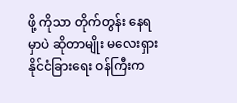ဖို့ ကိုသာ တိုက်တွန်း နေရမှာပဲ ဆိုတာမျိုး မလေးရှား နိုင်ငံခြားရေး ဝန်ကြီးက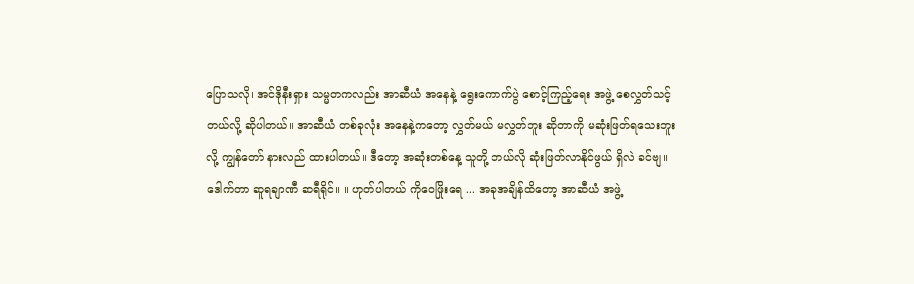ပြောသလို၊ အင်ဒိုနီးရှား သမ္မတကလည်း အာဆီယံ အနေနဲ့ ရွေးကောက်ပွဲ စောင့်ကြည့်ရေး အဖွဲ့ စေလွှတ်သင့်တယ်လို့ ဆိုပါတယ်။ အာဆီယံ တစ်ခုလုံး အနေနဲ့ကတော့ လွှတ်မယ် မလွှတ်ဘူး ဆိုတာကို မဆုံးဖြတ်ရသေးဘူးလို့ ကျွန်တော် နားလည် ထားပါတယ်။ ဒီတော့ အဆုံးတစ်နေ့ သူတို့ ဘယ်လို ဆုံးဖြတ်လာနိုင်ဖွယ် ရှိလဲ ခင်ဗျ။
ဒေါက်တာ ဆူရချာဏီ ဆရီရိုင်။ ။ ဟုတ်ပါတယ် ကိုဝေဖြိုးရေ ... အခုအချိန်ထိတော့ အာဆီယံ အဖွဲ့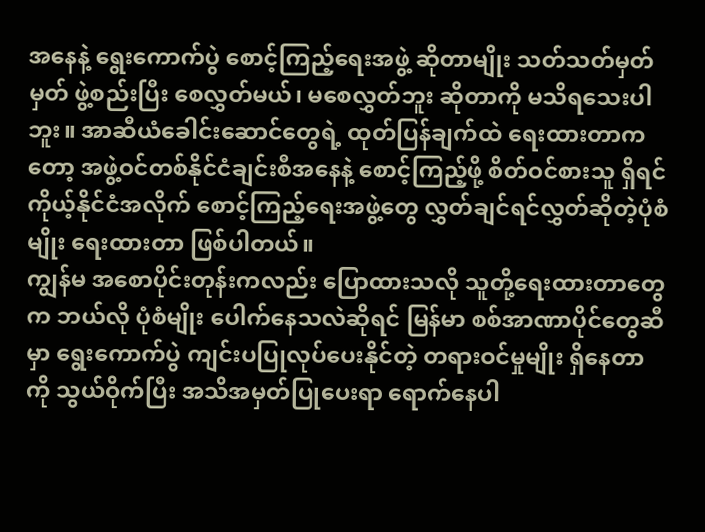အနေနဲ့ ရွေးကောက်ပွဲ စောင့်ကြည့်ရေးအဖွဲ့ ဆိုတာမျိုး သတ်သတ်မှတ်မှတ် ဖွဲ့စည်းပြီး စေလွှတ်မယ်၊ မစေလွှတ်ဘူး ဆိုတာကို မသိရသေးပါဘူး။ အာဆီယံခေါင်းဆောင်တွေရဲ့ ထုတ်ပြန်ချက်ထဲ ရေးထားတာကတော့ အဖွဲ့ဝင်တစ်နိုင်ငံချင်းစီအနေနဲ့ စောင့်ကြည့်ဖို့ စိတ်ဝင်စားသူ ရှိရင် ကိုယ့်နိုင်ငံအလိုက် စောင့်ကြည့်ရေးအဖွဲ့တွေ လွှတ်ချင်ရင်လွှတ်ဆိုတဲ့ပုံစံမျိုး ရေးထားတာ ဖြစ်ပါတယ်။
ကျွန်မ အစောပိုင်းတုန်းကလည်း ပြောထားသလို သူတို့ရေးထားတာတွေက ဘယ်လို ပုံစံမျိုး ပေါက်နေသလဲဆိုရင် မြန်မာ စစ်အာဏာပိုင်တွေဆီမှာ ရွေးကောက်ပွဲ ကျင်းပပြုလုပ်ပေးနိုင်တဲ့ တရားဝင်မှုမျိုး ရှိနေတာကို သွယ်ဝိုက်ပြီး အသိအမှတ်ပြုပေးရာ ရောက်နေပါ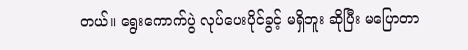တယ်။ ရွေးကောက်ပွဲ လုပ်ပေးပိုင်ခွင့် မရှိဘူး ဆိုပြီး မပြောတာ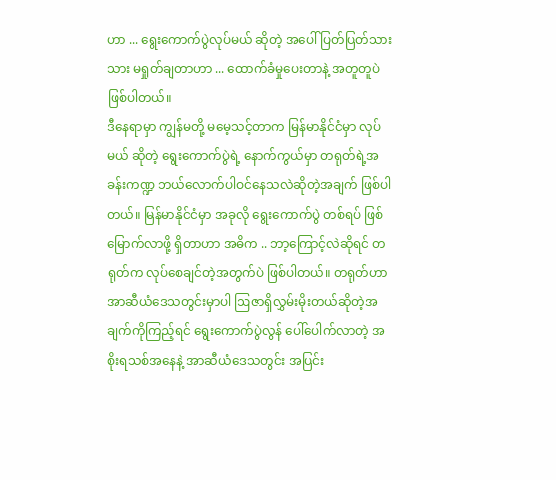ဟာ ... ရွေးကောက်ပွဲလုပ်မယ် ဆိုတဲ့ အပေါ် ပြတ်ပြတ်သားသား မရှုတ်ချတာဟာ ... ထောက်ခံမှုပေးတာနဲ့ အတူတူပဲ ဖြစ်ပါတယ်။
ဒီနေရာမှာ ကျွန်မတို့ မမေ့သင့်တာက မြန်မာနိုင်ငံမှာ လုပ်မယ် ဆိုတဲ့ ရွေးကောက်ပွဲရဲ့ နောက်ကွယ်မှာ တရုတ်ရဲ့အခန်းကဏ္ဍ ဘယ်လောက်ပါဝင်နေသလဲဆိုတဲ့အချက် ဖြစ်ပါတယ်။ မြန်မာနိုင်ငံမှာ အခုလို ရွေးကောက်ပွဲ တစ်ရပ် ဖြစ်မြောက်လာဖို့ ရှိတာဟာ အဓိက .. ဘာ့ကြောင့်လဲဆိုရင် တရုတ်က လုပ်စေချင်တဲ့အတွက်ပဲ ဖြစ်ပါတယ်။ တရုတ်ဟာ အာဆီယံဒေသတွင်းမှာပါ ဩဇာရှိလွှမ်းမိုးတယ်ဆိုတဲ့အချက်ကိုကြည့်ရင် ရွေးကောက်ပွဲလွန် ပေါ်ပေါက်လာတဲ့ အစိုးရသစ်အနေနဲ့ အာဆီယံဒေသတွင်း အပြင်း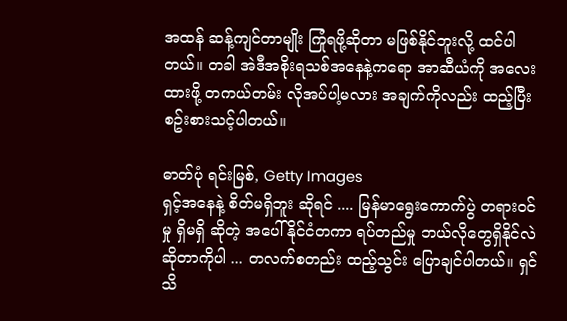အထန် ဆန့်ကျင်တာမျိုး ကြုံရဖို့ဆိုတာ မဖြစ်နိုင်ဘူးလို့ ထင်ပါတယ်။ တခါ အဲဒီအစိုးရသစ်အနေနဲ့ကရော အာဆီယံကို အလေးထားဖို့ တကယ်တမ်း လိုအပ်ပါ့မလား အချက်ကိုလည်း ထည့်ပြီး စဥ်းစားသင့်ပါတယ်။

ဓာတ်ပုံ ရင်းမြစ်, Getty Images
ရှင့်အနေနဲ့ စိတ်မရှိဘူး ဆိုရင် .... မြန်မာရွေးကောက်ပွဲ တရားဝင်မှု ရှိမရှိ ဆိုတဲ့ အပေါ် နိုင်ငံတကာ ရပ်တည်မှု ဘယ်လိုတွေရှိနိုင်လဲဆိုတာကိုပါ ... တလက်စတည်း ထည့်သွင်း ပြောချင်ပါတယ်။ ရှင်သိ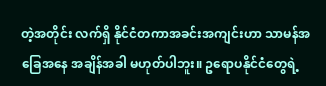တဲ့အတိုင်း လက်ရှိ နိုင်ငံတကာအခင်းအကျင်းဟာ သာမန်အခြေအနေ အချိန်အခါ မဟုတ်ပါဘူး။ ဥရောပနိုင်ငံတွေရဲ့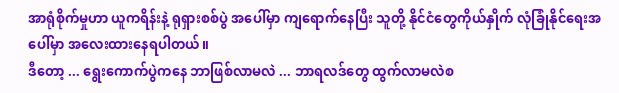အာရုံစိုက်မှုဟာ ယူကရိန်းနဲ့ ရုရှားစစ်ပွဲ အပေါ်မှာ ကျရောက်နေပြီး သူတို့ နိုင်ငံတွေကိုယ်နှိုက် လုံခြုံနိုင်ရေးအပေါ်မှာ အလေးထားနေရပါတယ်။
ဒီတော့ ... ရွေးကောက်ပွဲကနေ ဘာဖြစ်လာမလဲ ... ဘာရလဒ်တွေ ထွက်လာမလဲစ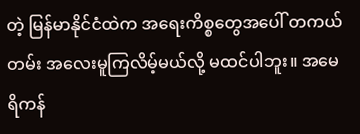တဲ့ မြန်မာနိုင်ငံထဲက အရေးကိစ္စတွေအပေါ် တကယ်တမ်း အလေးမူကြလိမ့်မယ်လို့ မထင်ပါဘူး။ အမေရိကန်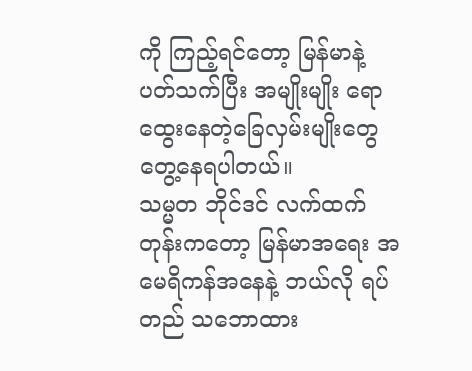ကို ကြည့်ရင်တော့ မြန်မာနဲ့ ပတ်သက်ပြီး အမျိုးမျိုး ရောထွေးနေတဲ့ခြေလှမ်းမျိုးတွေ တွေ့နေရပါတယ်။
သမ္မတ ဘိုင်ဒင် လက်ထက်တုန်းကတော့ မြန်မာအရေး အမေရိကန်အနေနဲ့ ဘယ်လို ရပ်တည် သဘောထား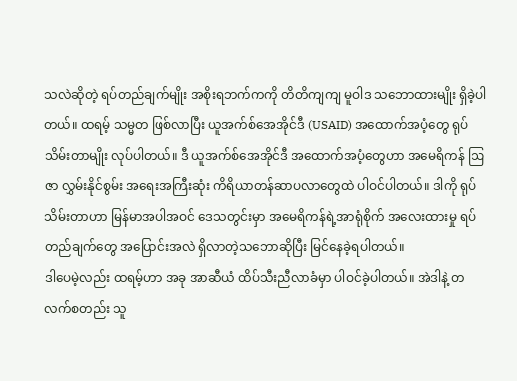သလဲဆိုတဲ့ ရပ်တည်ချက်မျိုး အစိုးရဘက်ကကို တိတိကျကျ မူဝါဒ သဘောထားမျိုး ရှိခဲ့ပါတယ်။ ထရမ့် သမ္မတ ဖြစ်လာပြီး ယူအက်စ်အေအိုင်ဒီ (USAID) အထောက်အပံ့တွေ ရုပ်သိမ်းတာမျိုး လုပ်ပါတယ်။ ဒီ ယူအက်စ်အေအိုင်ဒီ အထောက်အပံ့တွေဟာ အမေရိကန် ဩဇာ လွှမ်းနိုင်စွမ်း အရေးအကြီးဆုံး ကိရိယာတန်ဆာပလာတွေထဲ ပါဝင်ပါတယ်။ ဒါကို ရုပ်သိမ်းတာဟာ မြန်မာအပါအဝင် ဒေသတွင်းမှာ အမေရိကန်ရဲ့အာရုံစိုက် အလေးထားမှု ရပ်တည်ချက်တွေ အပြောင်းအလဲ ရှိလာတဲ့သဘောဆိုပြီး မြင်နေခဲ့ရပါတယ်။
ဒါပေမဲ့လည်း ထရမ့်ဟာ အခု အာဆီယံ ထိပ်သီးညီလာခံမှာ ပါဝင်ခဲ့ပါတယ်။ အဲဒါနဲ့ တလက်စတည်း သူ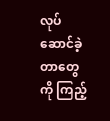လုပ်ဆောင်ခဲ့တာတွေကို ကြည့်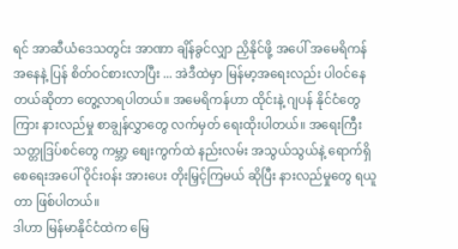ရင် အာဆီယံဒေသတွင်း အာဏာ ချိန်ခွင်လျှာ ညှိနိုင်ဖို့ အပေါ် အမေရိကန်အနေနဲ့ ပြန် စိတ်ဝင်စားလာပြီး ... အဲဒီထဲမှာ မြန်မာ့အရေးလည်း ပါဝင်နေတယ်ဆိုတာ တွေ့လာရပါတယ်။ အမေရိကန်ဟာ ထိုင်းနဲ့ ဂျပန် နိုင်ငံတွေကြား နားလည်မှု စာချွန်လွှာတွေ လက်မှတ် ရေးထိုးပါတယ်။ အရေးကြီး သတ္တုဒြပ်စင်တွေ ကမ္ဘာ့ စျေးကွက်ထဲ နည်းလမ်း အသွယ်သွယ်နဲ့ ရောက်ရှိစေရေးအပေါ် ဝိုင်းဝန်း အားပေး တိုးမြှင့်ကြမယ် ဆိုပြီး နားလည်မှုတွေ ရယူတာ ဖြစ်ပါတယ်။
ဒါဟာ မြန်မာနိုင်ငံထဲက မြေ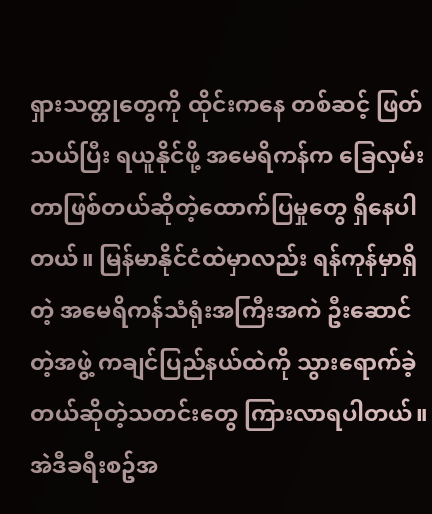ရှားသတ္တုတွေကို ထိုင်းကနေ တစ်ဆင့် ဖြတ်သယ်ပြီး ရယူနိုင်ဖို့ အမေရိကန်က ခြေလှမ်းတာဖြစ်တယ်ဆိုတဲ့ထောက်ပြမှုတွေ ရှိနေပါတယ်။ မြန်မာနိုင်ငံထဲမှာလည်း ရန်ကုန်မှာရှိတဲ့ အမေရိကန်သံရုံးအကြီးအကဲ ဦးဆောင်တဲ့အဖွဲ့ ကချင်ပြည်နယ်ထဲကို သွားရောက်ခဲ့တယ်ဆိုတဲ့သတင်းတွေ ကြားလာရပါတယ်။
အဲဒီခရီးစဥ်အ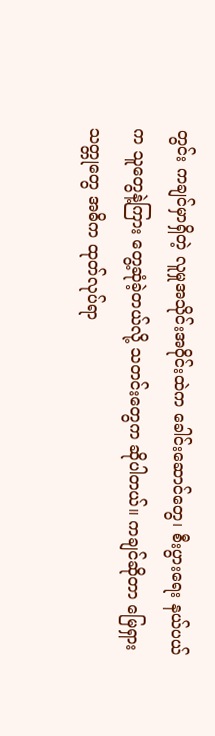တွင်း ကချင်မှာရှိတဲ့ လူမှုအသိုင်းအဝိုင်းထဲက ခေါင်းဆောင်တွေ၊ စီးပွားရေး နယ်ပယ်က သူတွေနဲ့ကြား တွေ့ဆုံခဲ့တယ်လို့ သတင်းတွေက ဆိုပါတယ်။ ကချင်ဆိုတာ မြေရှား သတ္တုတွေ အဓိက ထုတ်လုပ်ရာ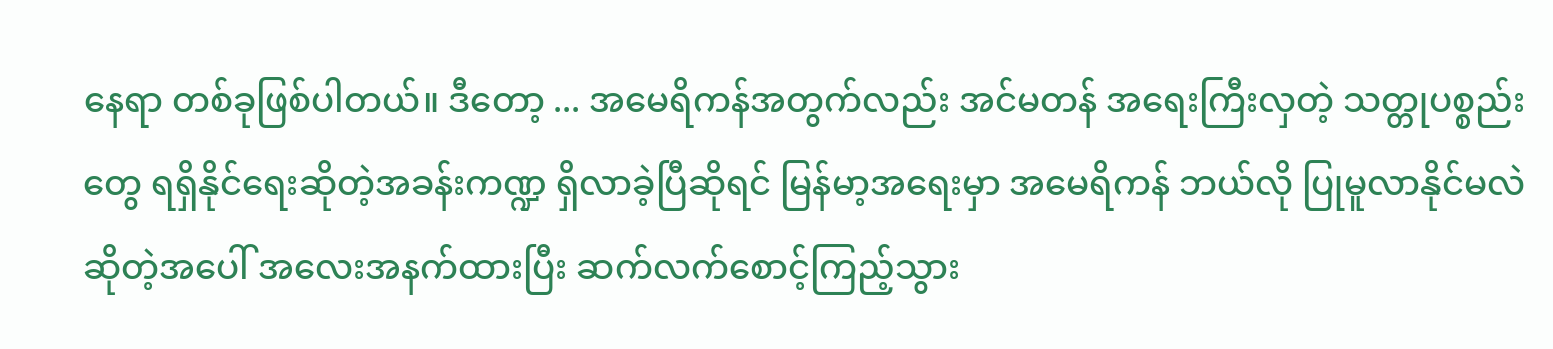နေရာ တစ်ခုဖြစ်ပါတယ်။ ဒီတော့ ... အမေရိကန်အတွက်လည်း အင်မတန် အရေးကြီးလှတဲ့ သတ္တုပစ္စည်းတွေ ရရှိနိုင်ရေးဆိုတဲ့အခန်းကဏ္ဍ ရှိလာခဲ့ပြီဆိုရင် မြန်မာ့အရေးမှာ အမေရိကန် ဘယ်လို ပြုမူလာနိုင်မလဲဆိုတဲ့အပေါ် အလေးအနက်ထားပြီး ဆက်လက်စောင့်ကြည့်သွား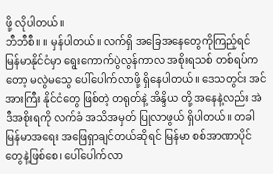ဖို့ လိုပါတယ်။
ဘီဘီစီ။ ။ မှန်ပါတယ်။ လက်ရှိ အခြေအနေတွေကိုကြည့်ရင် မြန်မာနိုင်ငံမှာ ရွေးကောက်ပွဲလွန်ကာလ အစိုးရသစ် တစ်ရပ်ကတော့ မလွဲမသွေ ပေါ်ပေါက်လာဖို့ ရှိနေပါတယ်။ ဒေသတွင်း အင်အားကြီး နိုင်ငံတွေ ဖြစ်တဲ့ တရုတ်နဲ့ အိန္ဒိယ တို့ အနေနဲ့လည်း အဲဒီအစိုးရကို လက်ခံ အသိအမှတ် ပြုလာဖွယ် ရှိပါတယ်။ တခါ မြန်မာအရေး အဖြေရှာချင်တယ်ဆိုရင် မြန်မာ စစ်အာဏာပိုင်တွေနဲ့ဖြစ်စေ၊ ပေါ်ပေါက်လာ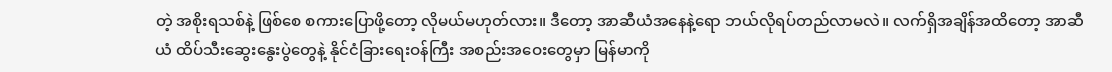တဲ့ အစိုးရသစ်နဲ့ ဖြစ်စေ စကားပြောဖို့တော့ လိုမယ်မဟုတ်လား။ ဒီတော့ အာဆီယံအနေနဲ့ရော ဘယ်လိုရပ်တည်လာမလဲ။ လက်ရှိအချိန်အထိတော့ အာဆီယံ ထိပ်သီးဆွေးနွေးပွဲတွေနဲ့ နိုင်ငံခြားရေးဝန်ကြီး အစည်းအဝေးတွေမှာ မြန်မာကို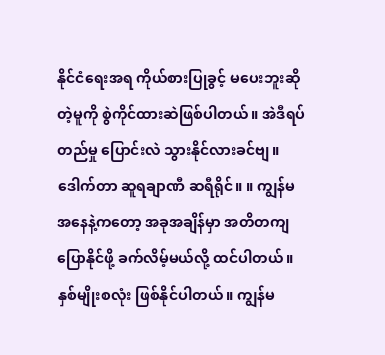နိုင်ငံရေးအရ ကိုယ်စားပြုခွင့် မပေးဘူးဆိုတဲ့မူကို စွဲကိုင်ထားဆဲဖြစ်ပါတယ်။ အဲဒီရပ်တည်မှု ပြောင်းလဲ သွားနိုင်လားခင်ဗျ။
ဒေါက်တာ ဆူရချာဏီ ဆရီရိုင်။ ။ ကျွန်မ အနေနဲ့ကတော့ အခုအချိန်မှာ အတိတကျ ပြောနိုင်ဖို့ ခက်လိမ့်မယ်လို့ ထင်ပါတယ်။ နှစ်မျိုးစလုံး ဖြစ်နိုင်ပါတယ်။ ကျွန်မ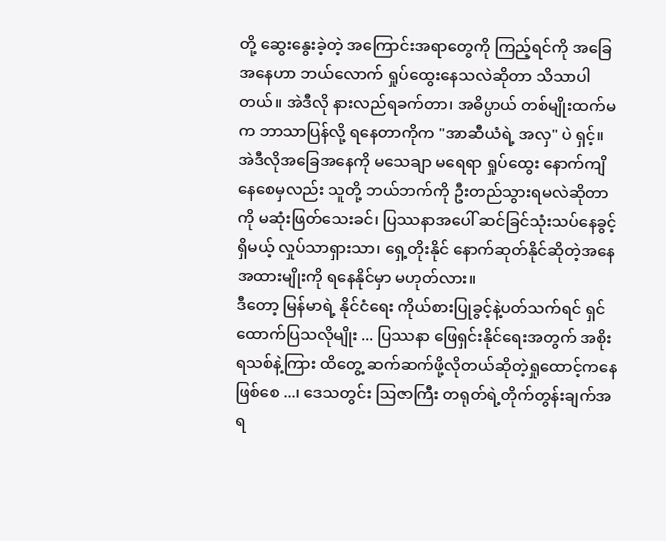တို့ ဆွေးနွေးခဲ့တဲ့ အကြောင်းအရာတွေကို ကြည့်ရင်ကို အခြေအနေဟာ ဘယ်လောက် ရှုပ်ထွေးနေသလဲဆိုတာ သိသာပါတယ်။ အဲဒီလို နားလည်ရခက်တာ၊ အဓိပ္ပာယ် တစ်မျိုးထက်မက ဘာသာပြန်လို့ ရနေတာကိုက "အာဆီယံရဲ့ အလှ" ပဲ ရှင့်။
အဲဒီလိုအခြေအနေကို မသေချာ မရေရာ ရှုပ်ထွေး နောက်ကျိနေစေမှလည်း သူတို့ ဘယ်ဘက်ကို ဦးတည်သွားရမလဲဆိုတာကို မဆုံးဖြတ်သေးခင်၊ ပြဿနာအပေါ် ဆင်ခြင်သုံးသပ်နေခွင့်ရှိမယ့် လှုပ်သာရှားသာ၊ ရှေ့တိုးနိုင် နောက်ဆုတ်နိုင်ဆိုတဲ့အနေအထားမျိုးကို ရနေနိုင်မှာ မဟုတ်လား။
ဒီတော့ မြန်မာရဲ့ နိုင်ငံရေး ကိုယ်စားပြုခွင့်နဲ့ပတ်သက်ရင် ရှင်ထောက်ပြသလိုမျိုး ... ပြဿနာ ဖြေရှင်းနိုင်ရေးအတွက် အစိုးရသစ်နဲ့ကြား ထိတွေ့ ဆက်ဆက်ဖို့လိုတယ်ဆိုတဲ့ရှုထောင့်ကနေ ဖြစ်စေ ...၊ ဒေသတွင်း ဩဇာကြီး တရုတ်ရဲ့တိုက်တွန်းချက်အရ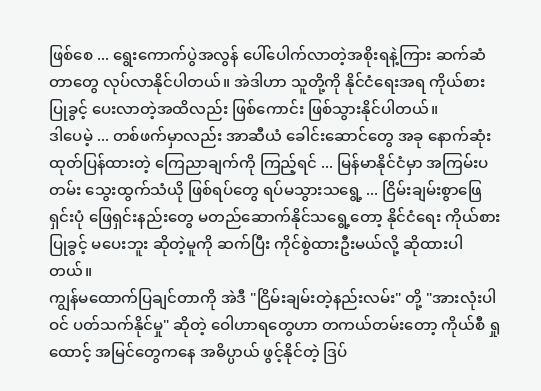ဖြစ်စေ ... ရွေးကောက်ပွဲအလွန် ပေါ်ပေါက်လာတဲ့အစိုးရနဲ့ကြား ဆက်ဆံတာတွေ လုပ်လာနိုင်ပါတယ်။ အဲဒါဟာ သူတို့ကို နိုင်ငံရေးအရ ကိုယ်စားပြုခွင့် ပေးလာတဲ့အထိလည်း ဖြစ်ကောင်း ဖြစ်သွားနိုင်ပါတယ်။
ဒါပေမဲ့ ... တစ်ဖက်မှာလည်း အာဆီယံ ခေါင်းဆောင်တွေ အခု နောက်ဆုံး ထုတ်ပြန်ထားတဲ့ ကြေညာချက်ကို ကြည့်ရင် ... မြန်မာနိုင်ငံမှာ အကြမ်းပတမ်း သွေးထွက်သံယို ဖြစ်ရပ်တွေ ရပ်မသွားသရွေ့ ... ငြိမ်းချမ်းစွာဖြေရှင်းပုံ ဖြေရှင်းနည်းတွေ မတည်ဆောက်နိုင်သရွေ့တော့ နိုင်ငံရေး ကိုယ်စားပြုခွင့် မပေးဘူး ဆိုတဲ့မူကို ဆက်ပြီး ကိုင်စွဲထားဦးမယ်လို့ ဆိုထားပါတယ်။
ကျွန်မထောက်ပြချင်တာကို အဲဒီ "ငြိမ်းချမ်းတဲ့နည်းလမ်း" တို့ "အားလုံးပါဝင် ပတ်သက်နိုင်မှု" ဆိုတဲ့ ဝေါဟာရတွေဟာ တကယ်တမ်းတော့ ကိုယ်စီ ရှုထောင့် အမြင်တွေကနေ အဓိပ္ပာယ် ဖွင့်နိုင်တဲ့ ဒြပ်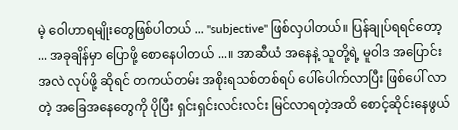မဲ့ ဝေါဟာရမျိုးတွေဖြစ်ပါတယ် ... "subjective" ဖြစ်လှပါတယ်။ ပြန်ချုပ်ရရင်တော့ ... အခုချိန်မှာ ပြောဖို့ စောနေပါတယ် ...။ အာဆီယံ အနေနဲ့ သူတို့ရဲ့ မူဝါဒ အပြောင်းအလဲ လုပ်ဖို့ ဆိုရင် တကယ်တမ်း အစိုးရသစ်တစ်ရပ် ပေါ်ပေါက်လာပြီး ဖြစ်ပေါ် လာတဲ့ အခြေအနေတွေကို ပိုပြီး ရှင်းရှင်းလင်းလင်း မြင်လာရတဲ့အထိ စောင့်ဆိုင်းနေဖွယ်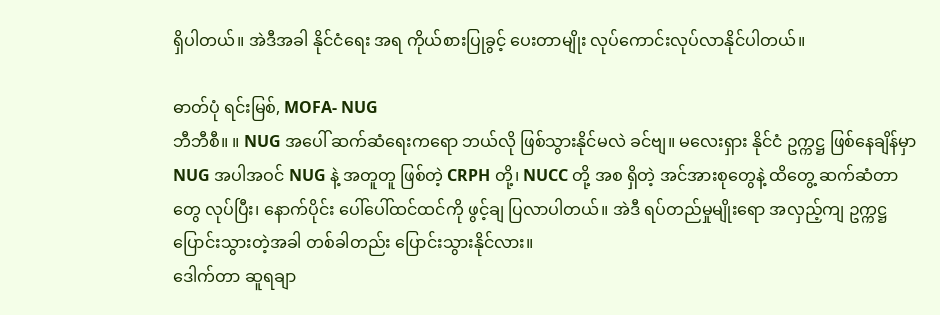ရှိပါတယ်။ အဲဒီအခါ နိုင်ငံရေး အရ ကိုယ်စားပြုခွင့် ပေးတာမျိုး လုပ်ကောင်းလုပ်လာနိုင်ပါတယ်။

ဓာတ်ပုံ ရင်းမြစ်, MOFA- NUG
ဘီဘီစီ။ ။ NUG အပေါ် ဆက်ဆံရေးကရော ဘယ်လို ဖြစ်သွားနိုင်မလဲ ခင်ဗျ။ မလေးရှား နိုင်ငံ ဥက္ကဋ္ဌ ဖြစ်နေချိန်မှာ NUG အပါအဝင် NUG နဲ့ အတူတူ ဖြစ်တဲ့ CRPH တို့၊ NUCC တို့ အစ ရှိတဲ့ အင်အားစုတွေနဲ့ ထိတွေ့ ဆက်ဆံတာတွေ လုပ်ပြီး၊ နောက်ပိုင်း ပေါ်ပေါ်ထင်ထင်ကို ဖွင့်ချ ပြလာပါတယ်။ အဲဒီ ရပ်တည်မှုမျိုးရော အလှည့်ကျ ဥက္ကဋ္ဌ ပြောင်းသွားတဲ့အခါ တစ်ခါတည်း ပြောင်းသွားနိုင်လား။
ဒေါက်တာ ဆူရချာ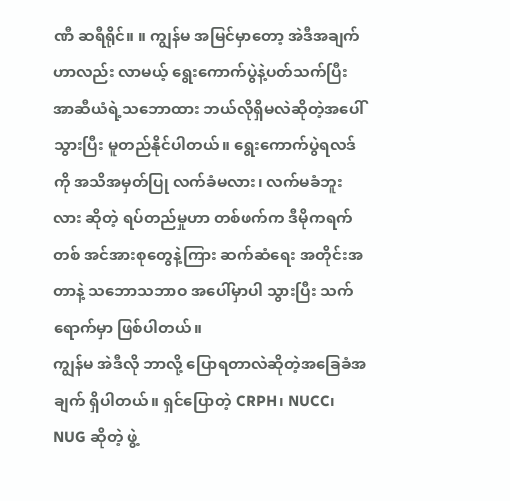ဏီ ဆရီရိုင်။ ။ ကျွန်မ အမြင်မှာတော့ အဲဒီအချက်ဟာလည်း လာမယ့် ရွေးကောက်ပွဲနဲ့ပတ်သက်ပြီး အာဆီယံရဲ့သဘောထား ဘယ်လိုရှိမလဲဆိုတဲ့အပေါ် သွားပြီး မူတည်နိုင်ပါတယ်။ ရွေးကောက်ပွဲရလဒ်ကို အသိအမှတ်ပြု လက်ခံမလား၊ လက်မခံဘူးလား ဆိုတဲ့ ရပ်တည်မှုဟာ တစ်ဖက်က ဒီမိုကရက်တစ် အင်အားစုတွေနဲ့ကြား ဆက်ဆံရေး အတိုင်းအတာနဲ့ သဘောသဘာဝ အပေါ်မှာပါ သွားပြီး သက်ရောက်မှာ ဖြစ်ပါတယ်။
ကျွန်မ အဲဒီလို ဘာလို့ ပြောရတာလဲဆိုတဲ့အခြေခံအချက် ရှိပါတယ်။ ရှင်ပြောတဲ့ CRPH၊ NUCC၊ NUG ဆိုတဲ့ ဖွဲ့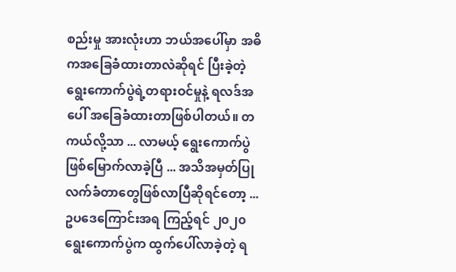စည်းမှု အားလုံးဟာ ဘယ်အပေါ်မှာ အဓိကအခြေခံထားတာလဲဆိုရင် ပြီးခဲ့တဲ့ ရွေးကောက်ပွဲရဲ့တရားဝင်မှုနဲ့ ရလဒ်အပေါ် အခြေခံထားတာဖြစ်ပါတယ်။ တကယ်လို့သာ ... လာမယ့် ရွေးကောက်ပွဲဖြစ်မြောက်လာခဲ့ပြီ ... အသိအမှတ်ပြု လက်ခံတာတွေဖြစ်လာပြီဆိုရင်တော့ ... ဥပဒေကြောင်းအရ ကြည့်ရင် ၂၀၂၀ ရွေးကောက်ပွဲက ထွက်ပေါ်လာခဲ့တဲ့ ရ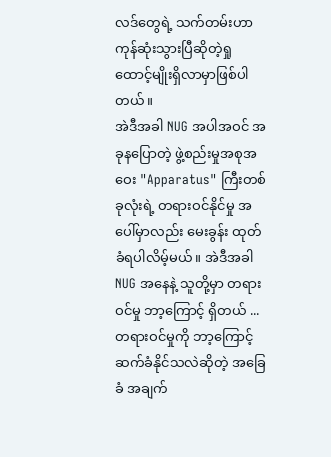လဒ်တွေရဲ့ သက်တမ်းဟာ ကုန်ဆုံးသွားပြီဆိုတဲ့ရှုထောင့်မျိုးရှိလာမှာဖြစ်ပါတယ်။
အဲဒီအခါ NUG အပါအဝင် အခုနပြောတဲ့ ဖွဲ့စည်းမှုအစုအဝေး "Apparatus" ကြီးတစ်ခုလုံးရဲ့ တရားဝင်နိုင်မှု အပေါ်မှာလည်း မေးခွန်း ထုတ်ခံရပါလိမ့်မယ်။ အဲဒီအခါ NUG အနေနဲ့ သူတို့မှာ တရားဝင်မှု ဘာ့ကြောင့် ရှိတယ် ... တရားဝင်မှုကို ဘာ့ကြောင့် ဆက်ခံနိုင်သလဲဆိုတဲ့ အခြေခံ အချက်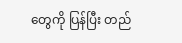တွေကို ပြန်ပြီး တည်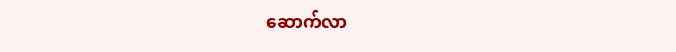ဆောက်လာ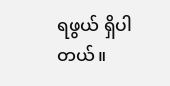ရဖွယ် ရှိပါတယ်။